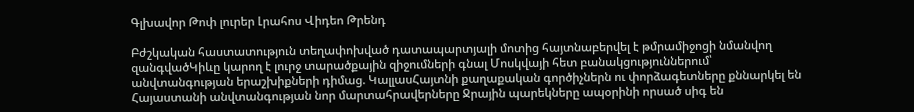Գլխավոր Թոփ լուրեր Լրահոս Վիդեո Թրենդ

Բժշկական հաստատություն տեղափոխված դատապարտյալի մոտից հայտնաբերվել է թմրամիջոցի նմանվող զանգվածԿիևը կարող է լուրջ տարածքային զիջումների գնալ Մոսկվայի հետ բանակցություններում՝ անվտանգության երաշխիքների դիմաց. ԿալլասՀայտնի քաղաքական գործիչներն ու փորձագետները քննարկել են Հայաստանի անվտանգության նոր մարտահրավերները Ջրային պարեկները ապօրինի որսած սիգ են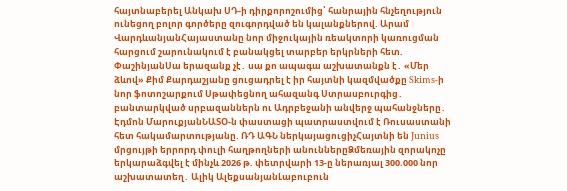հայտնաբերել Անկախ ՍԴ-ի դիրքորոշումից՝ հանրային հնչեղություն ունեցող բոլոր գործերը զուգորդված են կալանքներով. Արամ ՎարդևանյանՀայաստանը նոր միջուկային ռեակտորի կառուցման հարցում շարունակում է բանակցել տարբեր երկրների հետ. ՓաշինյանՍա երազանք չէ․ սա քո ապագա աշխատանքն է․ «Մեր ձևով» Քիմ Քարդաշյանը ցուցադրել է իր հայտնի կազմվածքը Skims-ի նոր ֆոտոշարքում Սթափեցնող ահազանգ Ստրասբուրգից․ բանտարկված սրբազաններն ու Ադրբեջանի անվերջ պահանջները․ Էդմոն ՄարուքյանՆԱՏՕ-ն փաստացի պատրաստվում է Ռուսաստանի հետ հակամարտnւթյանը. ՌԴ ԱԳՆ ներկայացուցիչՀայտնի են Junius մրցույթի երրորդ փուլի հաղթողների անուններըՁմեռային զորակոչը երկարաձգվել է մինչև 2026 թ. փետրվարի 13-ը ներառյալ 300.000 նոր աշխատատեղ․ Ալիկ ԱլեքսանյանԼաբուբուն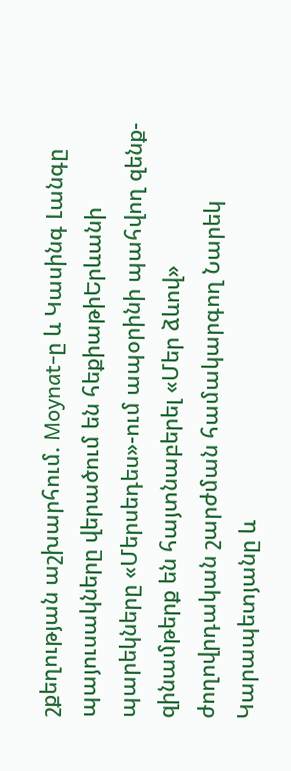շքեղության աշխարհում. Moynat-ը և Կասինգ Լանգը պայուսակները վերածում են հեքիաթիԵրևանի պարեկները «Մերսեդես»-ում ապօրինի պահվող զենք-զինամթերք են հայտնաբերել «Մեր ձևով» ժողովրդական շարժման համակարգող Նարեկ Կարապետյանը և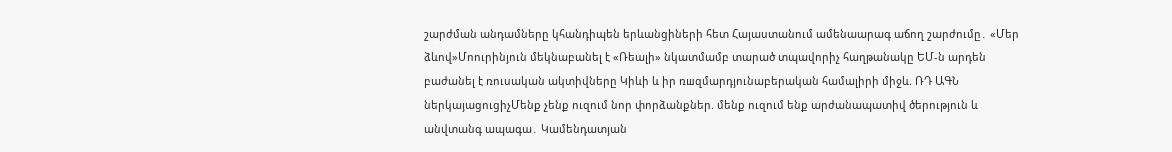շարժման անդամները կհանդիպեն երևանցիների հետ Հայաստանում ամենաարագ աճող շարժումը․ «Մեր ձևով»Մոուրինյուն մեկնաբանել է «Ռեալի» նկատմամբ տարած տպավորիչ հաղթանակը ԵՄ-ն արդեն բաժանել է ռուսական ակտիվները Կիևի և իր ռшզմարդյունաբերական համալիրի միջև. ՌԴ ԱԳՆ ներկայացուցիչՄենք չենք ուզում նոր փորձանքներ. մենք ուզում ենք արժանապատիվ ծերություն և անվտանգ ապագա․ Կամենդատյան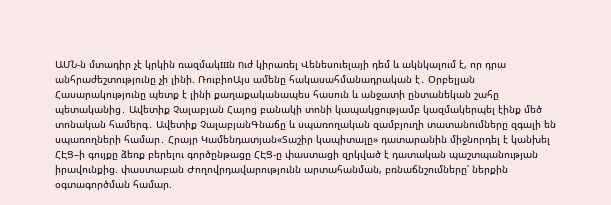ԱՄՆ-ն մտադիր չէ կրկին ռազմակшն nւժ կիրառել Վենեսուելայի դեմ և ակնկալում է, որ դրա անհրաժեշտությունը չի լինի. ՌուբիոԱյս ամենը հակասահմանադրական է․ Օրբելյան Հասարակությունը պետք է լինի քաղաքականապես հասուն և անջատի ընտանեկան շահը պետականից․ Ավետիք Չալաբյան Հայոց բանակի տոնի կապակցությամբ կազմակերպել էինք մեծ տոնական համերգ․ Ավետիք ՉալաբյանԳնաճը և սպառողական զամբյուղի տատանումները զգալի են սպառողների համար․ Հրայր Կամենդատյան«Տաշիր կապիտալը» դատարանին միջնորդել է կանխել ՀԷՑ–ի գույքը ձեռք բերելու գործընթացը ՀԷՑ-ը փաստացի զրկված է դատական պաշտպանության իրավունքից. փաստաբան Ժողովրդավարությունն արտահանման, բռնաճնշումները՝ ներքին օգտագործման համար.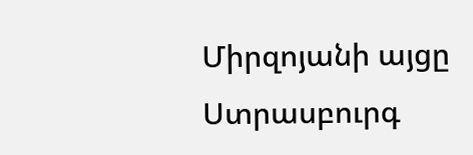Միրզոյանի այցը Ստրասբուրգ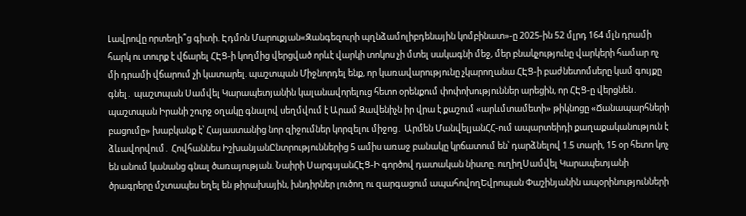Լավրովը որտեղի՞ց գիտի. Էդմոն Մարուքյան«Զանգեզուրի պղնձամոլիբդենային կոմբինատ»-ը 2025-ին 52 մլրդ 164 մլն դրամի հարկ ու տուրք է վճարել ՀԷՑ-ի կողմից վերցված որևէ վարկի տոկոս չի մտել սակագնի մեջ, մեր բնակչությունը վարկերի համար ոչ մի դրամի վճարում չի կատարել. պաշտպան Միջնորդել ենք, որ կառավարությունը չկարողանա ՀԷՑ-ի բաժնետոմսերը կամ գույքը գնել․ պաշտպան Սամվել Կարապետյանին կալանավորելուց հետո օրենքում փոփոխություններ արեցին, որ ՀԷՑ-ը վերցնեն․ պաշտպան Իրանի շուրջ օղակը գնալով սեղմվում է Արամ Զավենիչն իր վրա է քաշում «արևմտամետի» թիկնոցը «Ճանապարհների բացումը» խաբկանք է՝ Հայաստանից նոր զիջումներ կորզելու միջոց․ Արմեն ՄանվելյանՀՀ-ում ապարտեիդի քաղաքականություն է ձևավորվում․ Հովհաննես ԻշխանյանԸնտրություններից 5 ամիս առաջ բանակը կրճատում են՝ դարձնելով 1.5 տարի, 15 օր հետո կոչ են անում կանանց գնալ ծառայության. Նաիրի ՍարգսյանՀԷՑ-Ի գործով դատական նիստը. ուղիղՍամվել Կարապետյանի ծրագրերը մշտապես եղել են թիրախային, խնդիրներ լուծող ու զարգացում ապահովողԵվրոպան Փաշինյանին ապօրինությունների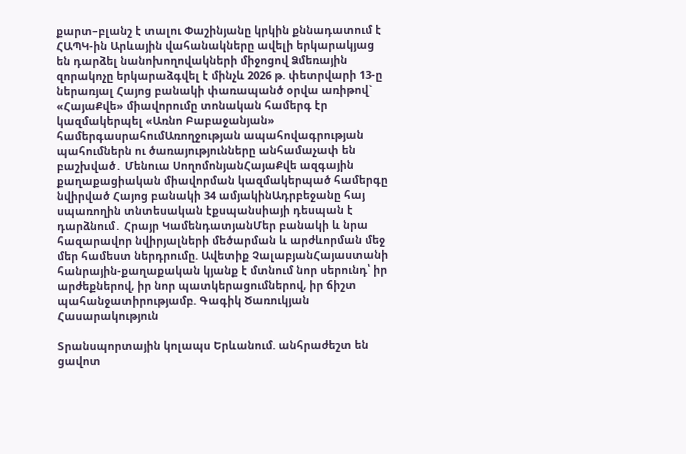քարտ–բլանշ է տալու Փաշինյանը կրկին քննադատում է ՀԱՊԿ-ին Արևային վահանակները ավելի երկարակյաց են դարձել նանոխողովակների միջոցով Ձմեռային զորակոչը երկարաձգվել է մինչև 2026 թ. փետրվարի 13-ը ներառյալ Հայոց բանակի փառապանծ օրվա առիթով` «ՀայաՔվե» միավորումը տոնական համերգ էր կազմակերպել «Առնո Բաբաջանյան» համերգասրահումԱռողջության ապահովագրության պահումներն ու ծառայությունները անհամաչափ են բաշխված․ Մենուա ՍողոմոնյանՀայաՔվե ազգային քաղաքացիական միավորման կազմակերպած համերգը նվիրված Հայոց բանակի 34 ամյակինԱդրբեջանը հայ սպառողին տնտեսական էքսպանսիայի դեսպան է դարձնում․ Հրայր ԿամենդատյանՄեր բանակի և նրա հազարավոր նվիրյալների մեծարման և արժևորման մեջ մեր համեստ ներդրումը. Ավետիք ՉալաբյանՀայաստանի հանրային-քաղաքական կյանք է մտնում նոր սերունդ՝ իր արժեքներով, իր նոր պատկերացումներով, իր ճիշտ պահանջատիրությամբ. Գագիկ Ծառուկյան
Հասարակություն

Տրանսպորտային կոլապս Երևանում. անհրաժեշտ են ցավոտ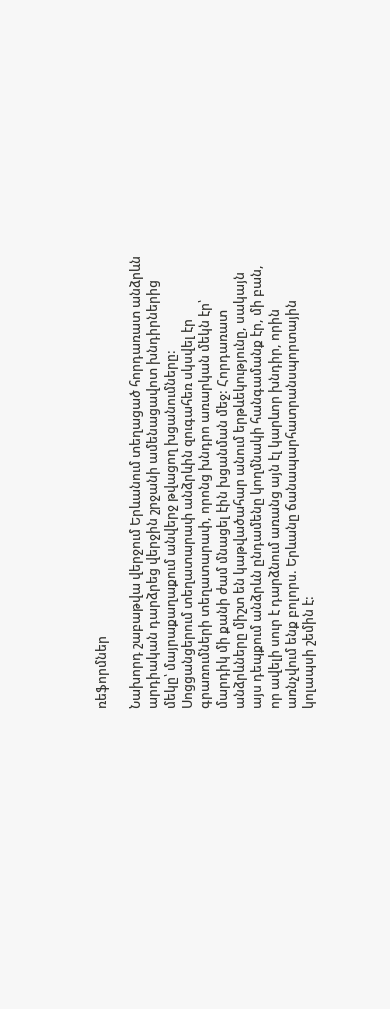ռեֆորմներ

Նախորդ շաբաթվա վերջում Երևանում տեղացած հորդառատ անձրևն արդիական դարձրեց վերջին շրջանի ամենացավոտ խնդիրներից մեկը՝ մայրաքաղաքում անվերջ թվացող խցանումները: Սոցցանցերում տեղատարափ անձրևին զուգահեռ սկսվել էր գրառումների տեղատարափ, որոնց խնդրո առարկան մեկն էր՝ մարդիկ մի քանի ժամ մնացել էին խցանման մեջ: Հորդառատ անձրևները միշտ են կաթվածահար անում երթևեկությունը, սակայն այս դեպքում անձրևն ընդամենը կողմնակի հանգամանք էր, մի բան, որ ավելի սուր է դարձնում առանց այն էլ կարևոր խնդիր, որին առնչվում ենք բոլորս. Երևանը ճանապարհատրանսպորտային կոլապսի շեմին է: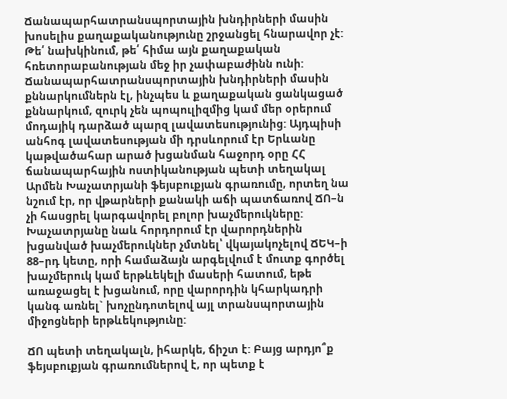Ճանապարհատրանսպորտային խնդիրների մասին խոսելիս քաղաքականությունը շրջանցել հնարավոր չէ: Թե՛ նախկինում, թե՛ հիմա այն քաղաքական հռետորաբանության մեջ իր չափաբաժինն ունի: Ճանապարհատրանսպորտային խնդիրների մասին քննարկումներն էլ, ինչպես և քաղաքական ցանկացած քննարկում, զուրկ չեն պոպուլիզմից կամ մեր օրերում մոդայիկ դարձած պարզ լավատեսությունից: Այդպիսի անհոգ լավատեսության մի դրսևորում էր Երևանը կաթվածահար արած խցանման հաջորդ օրը ՀՀ ճանապարհային ոստիկանության պետի տեղակալ Արմեն Խաչատրյանի ֆեյսբուքյան գրառումը, որտեղ նա նշում էր, որ վթարների քանակի աճի պատճառով ՃՈ–ն չի հասցրել կարգավորել բոլոր խաչմերուկները: Խաչատրյանը նաև հորդորում էր վարորդներին խցանված խաչմերուկներ չմտնել՝ վկայակոչելով ՃԵԿ–ի 88–րդ կետը, որի համաձայն արգելվում է մուտք գործել խաչմերուկ կամ երթևեկելի մասերի հատում, եթե առաջացել է խցանում, որը վարորդին կհարկադրի կանգ առնել` խոչընդոտելով այլ տրանսպորտային միջոցների երթևեկությունը:

ՃՈ պետի տեղակալն, իհարկե, ճիշտ է: Բայց արդյո՞ք ֆեյսբուքյան գրառումներով է, որ պետք է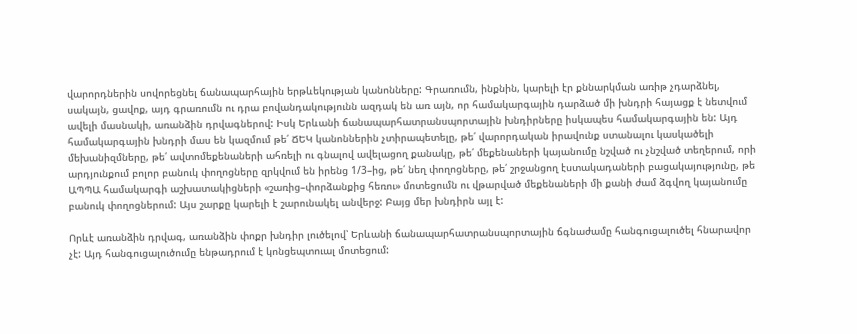վարորդներին սովորեցնել ճանապարհային երթևեկության կանոնները: Գրառումն, ինքնին, կարելի էր քննարկման առիթ չդարձնել, սակայն, ցավոք, այդ գրառումն ու դրա բովանդակությունն ազդակ են առ այն, որ համակարգային դարձած մի խնդրի հայացք է նետվում ավելի մասնակի, առանձին դրվագներով: Իսկ Երևանի ճանապարհատրանսպորտային խնդիրները իսկապես համակարգային են: Այդ համակարգային խնդրի մաս են կազմում թե՛ ՃԵԿ կանոններին չտիրապետելը, թե՛ վարորդական իրավունք ստանալու կասկածելի մեխանիզմները, թե՛ ավտոմեքենաների ահռելի ու գնալով ավելացող քանակը, թե՛ մեքենաների կայանումը նշված ու չնշված տեղերում, որի արդյունքում բոլոր բանուկ փողոցները զրկվում են իրենց 1/3–ից, թե՛ նեղ փողոցները, թե՛ շրջանցող էստակադաների բացակայությունը, թե ԱՊՊԱ համակարգի աշխատակիցների «շառից–փորձանքից հեռու» մոտեցումն ու վթարված մեքենաների մի քանի ժամ ձգվող կայանումը բանուկ փողոցներում: Այս շարքը կարելի է շարունակել անվերջ: Բայց մեր խնդիրն այլ է:

Որևէ առանձին դրվագ, առանձին փոքր խնդիր լուծելով՝ Երևանի ճանապարհատրանսպորտային ճգնաժամը հանգուցալուծել հնարավոր չէ: Այդ հանգուցալուծումը ենթադրում է կոնցեպտուալ մոտեցում: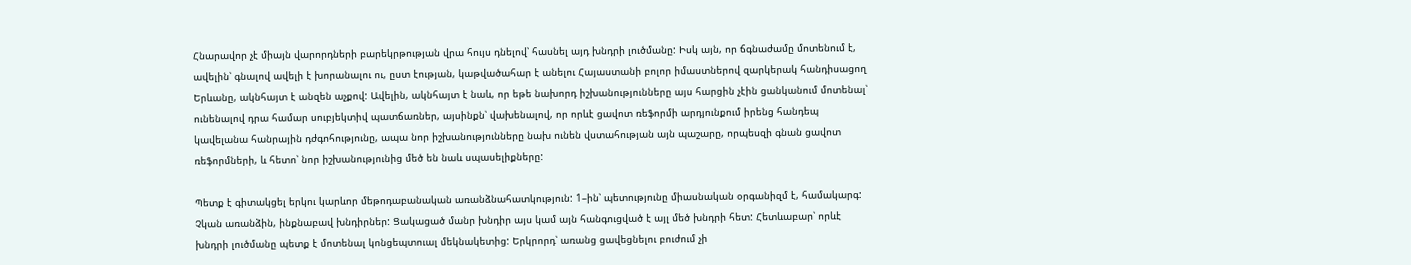Հնարավոր չէ միայն վարորդների բարեկրթության վրա հույս դնելով՝ հասնել այդ խնդրի լուծմանը: Իսկ այն, որ ճգնաժամը մոտենում է, ավելին՝ գնալով ավելի է խորանալու ու, ըստ էության, կաթվածահար է անելու Հայաստանի բոլոր իմաստներով զարկերակ հանդիսացող Երևանը, ակնհայտ է անզեն աչքով: Ավելին, ակնհայտ է նաև, որ եթե նախորդ իշխանությունները այս հարցին չէին ցանկանում մոտենալ՝ ունենալով դրա համար սուբյեկտիվ պատճառներ, այսինքն՝ վախենալով, որ որևէ ցավոտ ռեֆորմի արդյունքում իրենց հանդեպ կավելանա հանրային դժգոհությունը, ապա նոր իշխանությունները նախ ունեն վստահության այն պաշարը, որպեսզի գնան ցավոտ ռեֆորմների, և հետո՝ նոր իշխանությունից մեծ են նաև սպասելիքները:

Պետք է գիտակցել երկու կարևոր մեթոդաբանական առանձնահատկություն: 1–ին՝ պետությունը միասնական օրգանիզմ է, համակարգ: Չկան առանձին, ինքնաբավ խնդիրներ: Ցակացած մանր խնդիր այս կամ այն հանգուցված է այլ մեծ խնդրի հետ: Հետևաբար՝ որևէ խնդրի լուծմանը պետք է մոտենալ կոնցեպտուալ մեկնակետից: Երկրորդ՝ առանց ցավեցնելու բուժում չի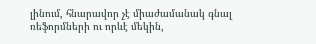լինում, հնարավոր չէ միաժամանակ գնալ ռեֆորմների ու որևէ մեկին,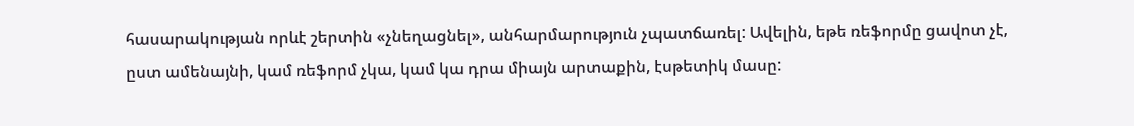հասարակության որևէ շերտին «չնեղացնել», անհարմարություն չպատճառել: Ավելին, եթե ռեֆորմը ցավոտ չէ, ըստ ամենայնի, կամ ռեֆորմ չկա, կամ կա դրա միայն արտաքին, էսթետիկ մասը: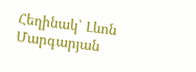Հեղինակ՝ Լևոն Մարգարյան